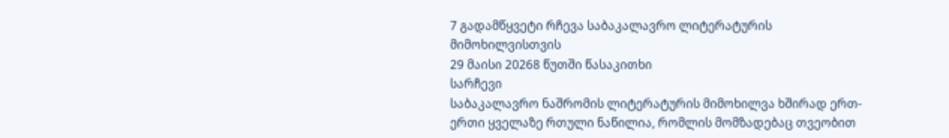7 გადამწყვეტი რჩევა საბაკალავრო ლიტერატურის მიმოხილვისთვის
29 მაისი 20268 წუთში წასაკითხი
სარჩევი
საბაკალავრო ნაშრომის ლიტერატურის მიმოხილვა ხშირად ერთ-ერთი ყველაზე რთული ნაწილია, რომლის მომზადებაც თვეობით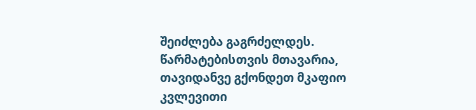შეიძლება გაგრძელდეს. წარმატებისთვის მთავარია, თავიდანვე გქონდეთ მკაფიო კვლევითი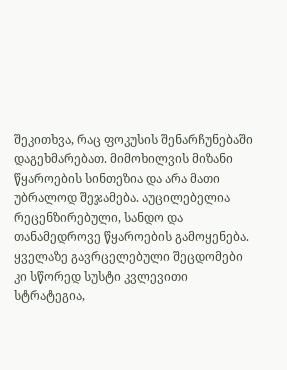შეკითხვა, რაც ფოკუსის შენარჩუნებაში დაგეხმარებათ. მიმოხილვის მიზანი წყაროების სინთეზია და არა მათი უბრალოდ შეჯამება. აუცილებელია რეცენზირებული, სანდო და თანამედროვე წყაროების გამოყენება. ყველაზე გავრცელებული შეცდომები კი სწორედ სუსტი კვლევითი სტრატეგია,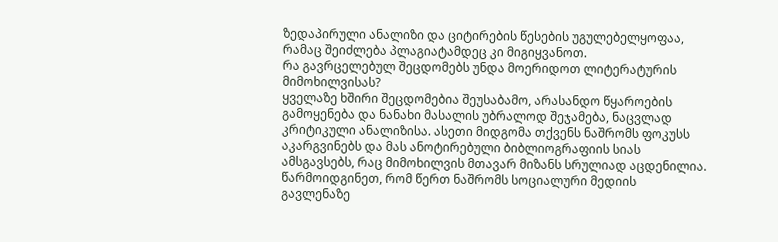ზედაპირული ანალიზი და ციტირების წესების უგულებელყოფაა, რამაც შეიძლება პლაგიატამდეც კი მიგიყვანოთ.
რა გავრცელებულ შეცდომებს უნდა მოერიდოთ ლიტერატურის მიმოხილვისას?
ყველაზე ხშირი შეცდომებია შეუსაბამო, არასანდო წყაროების გამოყენება და ნანახი მასალის უბრალოდ შეჯამება, ნაცვლად კრიტიკული ანალიზისა. ასეთი მიდგომა თქვენს ნაშრომს ფოკუსს აკარგვინებს და მას ანოტირებული ბიბლიოგრაფიის სიას ამსგავსებს, რაც მიმოხილვის მთავარ მიზანს სრულიად აცდენილია.
წარმოიდგინეთ, რომ წერთ ნაშრომს სოციალური მედიის გავლენაზე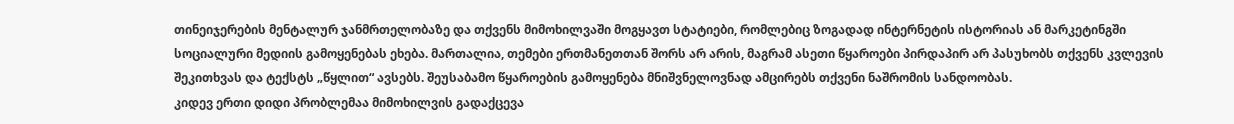თინეიჯერების მენტალურ ჯანმრთელობაზე და თქვენს მიმოხილვაში მოგყავთ სტატიები, რომლებიც ზოგადად ინტერნეტის ისტორიას ან მარკეტინგში სოციალური მედიის გამოყენებას ეხება. მართალია, თემები ერთმანეთთან შორს არ არის, მაგრამ ასეთი წყაროები პირდაპირ არ პასუხობს თქვენს კვლევის შეკითხვას და ტექსტს „წყლით“ ავსებს. შეუსაბამო წყაროების გამოყენება მნიშვნელოვნად ამცირებს თქვენი ნაშრომის სანდოობას.
კიდევ ერთი დიდი პრობლემაა მიმოხილვის გადაქცევა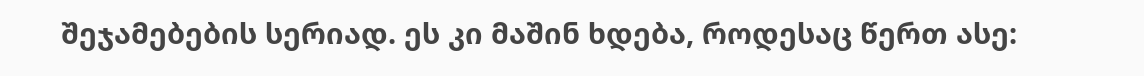შეჯამებების სერიად. ეს კი მაშინ ხდება, როდესაც წერთ ასე: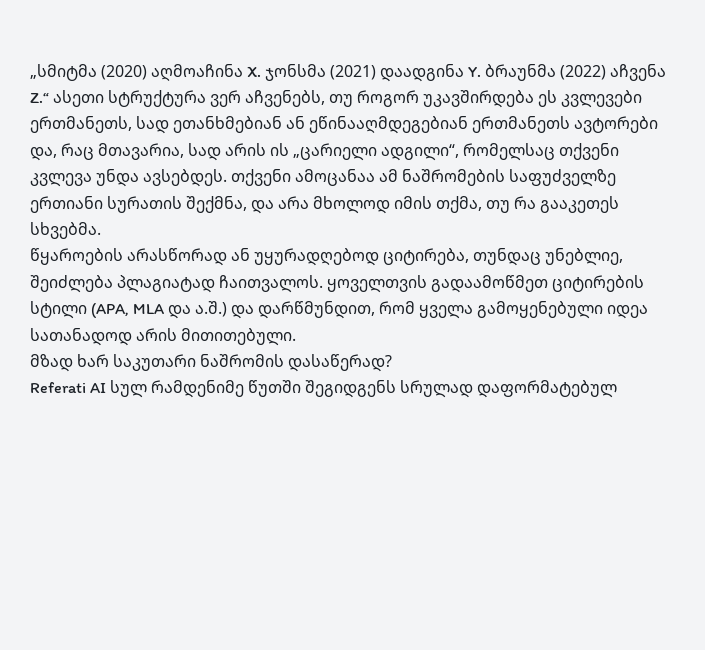„სმიტმა (2020) აღმოაჩინა X. ჯონსმა (2021) დაადგინა Y. ბრაუნმა (2022) აჩვენა Z.“ ასეთი სტრუქტურა ვერ აჩვენებს, თუ როგორ უკავშირდება ეს კვლევები ერთმანეთს, სად ეთანხმებიან ან ეწინააღმდეგებიან ერთმანეთს ავტორები და, რაც მთავარია, სად არის ის „ცარიელი ადგილი“, რომელსაც თქვენი კვლევა უნდა ავსებდეს. თქვენი ამოცანაა ამ ნაშრომების საფუძველზე ერთიანი სურათის შექმნა, და არა მხოლოდ იმის თქმა, თუ რა გააკეთეს სხვებმა.
წყაროების არასწორად ან უყურადღებოდ ციტირება, თუნდაც უნებლიე, შეიძლება პლაგიატად ჩაითვალოს. ყოველთვის გადაამოწმეთ ციტირების სტილი (APA, MLA და ა.შ.) და დარწმუნდით, რომ ყველა გამოყენებული იდეა სათანადოდ არის მითითებული.
მზად ხარ საკუთარი ნაშრომის დასაწერად?
Referati AI სულ რამდენიმე წუთში შეგიდგენს სრულად დაფორმატებულ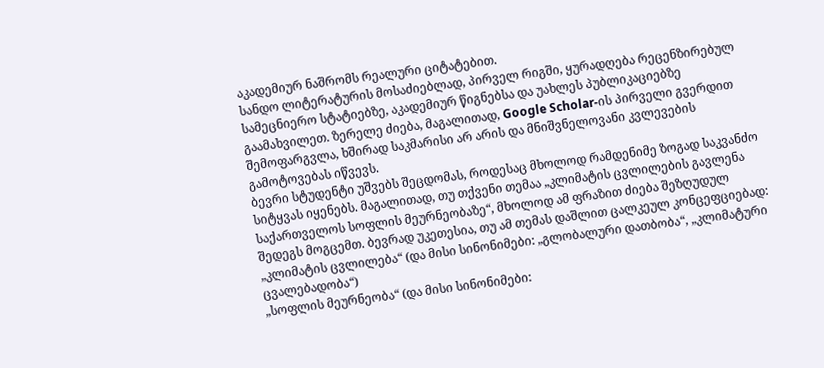აკადემიურ ნაშრომს რეალური ციტატებით.
სანდო ლიტერატურის მოსაძიებლად, პირველ რიგში, ყურადღება რეცენზირებულ სამეცნიერო სტატიებზე, აკადემიურ წიგნებსა და უახლეს პუბლიკაციებზე გაამახვილეთ. ზერელე ძიება, მაგალითად, Google Scholar-ის პირველი გვერდით შემოფარგვლა, ხშირად საკმარისი არ არის და მნიშვნელოვანი კვლევების გამოტოვებას იწვევს.
ბევრი სტუდენტი უშვებს შეცდომას, როდესაც მხოლოდ რამდენიმე ზოგად საკვანძო სიტყვას იყენებს. მაგალითად, თუ თქვენი თემაა „კლიმატის ცვლილების გავლენა საქართველოს სოფლის მეურნეობაზე“, მხოლოდ ამ ფრაზით ძიება შეზღუდულ შედეგს მოგცემთ. ბევრად უკეთესია, თუ ამ თემას დაშლით ცალკეულ კონცეფციებად:
„კლიმატის ცვლილება“ (და მისი სინონიმები: „გლობალური დათბობა“, „კლიმატური ცვალებადობა“)
„სოფლის მეურნეობა“ (და მისი სინონიმები: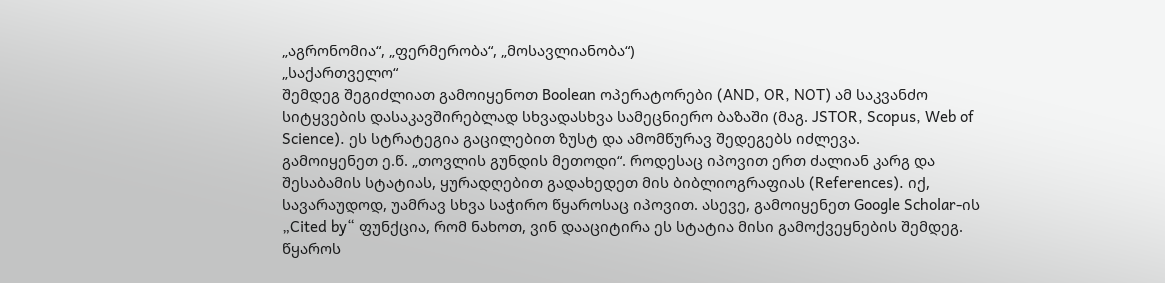„აგრონომია“, „ფერმერობა“, „მოსავლიანობა“)
„საქართველო“
შემდეგ შეგიძლიათ გამოიყენოთ Boolean ოპერატორები (AND, OR, NOT) ამ საკვანძო სიტყვების დასაკავშირებლად სხვადასხვა სამეცნიერო ბაზაში (მაგ. JSTOR, Scopus, Web of Science). ეს სტრატეგია გაცილებით ზუსტ და ამომწურავ შედეგებს იძლევა.
გამოიყენეთ ე.წ. „თოვლის გუნდის მეთოდი“. როდესაც იპოვით ერთ ძალიან კარგ და შესაბამის სტატიას, ყურადღებით გადახედეთ მის ბიბლიოგრაფიას (References). იქ, სავარაუდოდ, უამრავ სხვა საჭირო წყაროსაც იპოვით. ასევე, გამოიყენეთ Google Scholar-ის „Cited by“ ფუნქცია, რომ ნახოთ, ვინ დააციტირა ეს სტატია მისი გამოქვეყნების შემდეგ.
წყაროს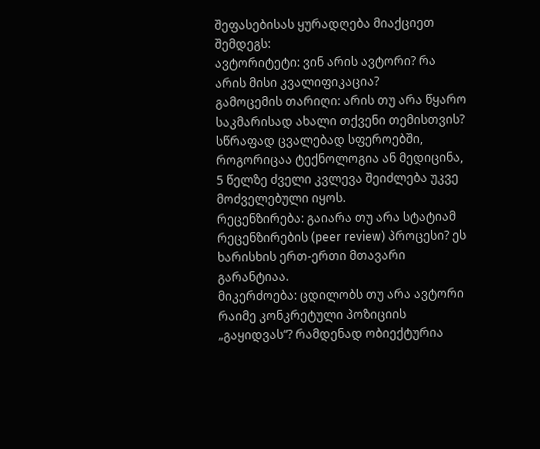შეფასებისას ყურადღება მიაქციეთ შემდეგს:
ავტორიტეტი: ვინ არის ავტორი? რა არის მისი კვალიფიკაცია?
გამოცემის თარიღი: არის თუ არა წყარო საკმარისად ახალი თქვენი თემისთვის? სწრაფად ცვალებად სფეროებში, როგორიცაა ტექნოლოგია ან მედიცინა, 5 წელზე ძველი კვლევა შეიძლება უკვე მოძველებული იყოს.
რეცენზირება: გაიარა თუ არა სტატიამ რეცენზირების (peer review) პროცესი? ეს ხარისხის ერთ-ერთი მთავარი გარანტიაა.
მიკერძოება: ცდილობს თუ არა ავტორი რაიმე კონკრეტული პოზიციის „გაყიდვას“? რამდენად ობიექტურია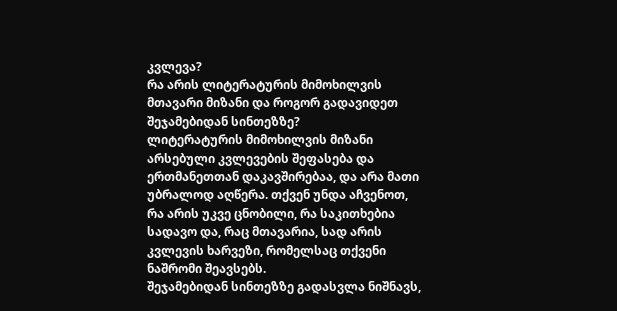კვლევა?
რა არის ლიტერატურის მიმოხილვის მთავარი მიზანი და როგორ გადავიდეთ შეჯამებიდან სინთეზზე?
ლიტერატურის მიმოხილვის მიზანი არსებული კვლევების შეფასება და ერთმანეთთან დაკავშირებაა, და არა მათი უბრალოდ აღწერა. თქვენ უნდა აჩვენოთ, რა არის უკვე ცნობილი, რა საკითხებია სადავო და, რაც მთავარია, სად არის კვლევის ხარვეზი, რომელსაც თქვენი ნაშრომი შეავსებს.
შეჯამებიდან სინთეზზე გადასვლა ნიშნავს,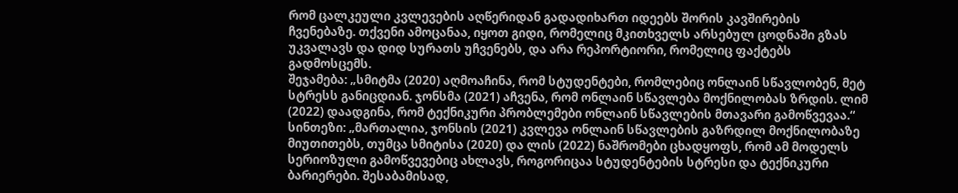რომ ცალკეული კვლევების აღწერიდან გადადიხართ იდეებს შორის კავშირების ჩვენებაზე. თქვენი ამოცანაა, იყოთ გიდი, რომელიც მკითხველს არსებულ ცოდნაში გზას უკვალავს და დიდ სურათს უჩვენებს, და არა რეპორტიორი, რომელიც ფაქტებს გადმოსცემს.
შეჯამება: „სმიტმა (2020) აღმოაჩინა, რომ სტუდენტები, რომლებიც ონლაინ სწავლობენ, მეტ სტრესს განიცდიან. ჯონსმა (2021) აჩვენა, რომ ონლაინ სწავლება მოქნილობას ზრდის. ლიმ (2022) დაადგინა, რომ ტექნიკური პრობლემები ონლაინ სწავლების მთავარი გამოწვევაა.“
სინთეზი: „მართალია, ჯონსის (2021) კვლევა ონლაინ სწავლების გაზრდილ მოქნილობაზე მიუთითებს, თუმცა სმიტისა (2020) და ლის (2022) ნაშრომები ცხადყოფს, რომ ამ მოდელს სერიოზული გამოწვევებიც ახლავს, როგორიცაა სტუდენტების სტრესი და ტექნიკური ბარიერები. შესაბამისად,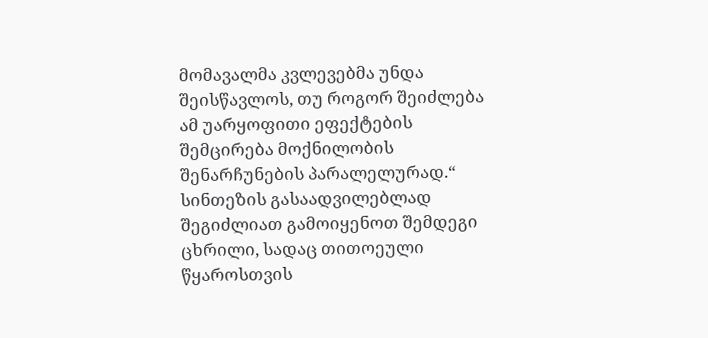მომავალმა კვლევებმა უნდა შეისწავლოს, თუ როგორ შეიძლება ამ უარყოფითი ეფექტების შემცირება მოქნილობის შენარჩუნების პარალელურად.“
სინთეზის გასაადვილებლად შეგიძლიათ გამოიყენოთ შემდეგი ცხრილი, სადაც თითოეული წყაროსთვის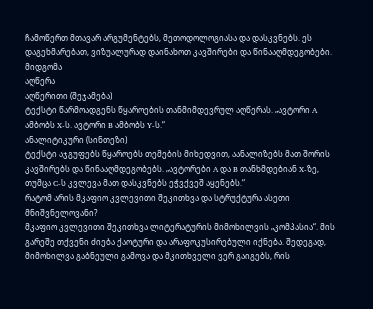ჩამოწერთ მთავარ არგუმენტებს, მეთოდოლოგიასა და დასკვნებს. ეს დაგეხმარებათ, ვიზუალურად დაინახოთ კავშირები და წინააღმდეგობები.
მიდგომა
აღწერა
აღწერითი (შეჯამება)
ტექსტი წარმოადგენს წყაროების თანმიმდევრულ აღწერას. „ავტორი A ამბობს X-ს. ავტორი B ამბობს Y-ს.“
ანალიტიკური (სინთეზი)
ტექსტი აჯგუფებს წყაროებს თემების მიხედვით, აანალიზებს მათ შორის კავშირებს და წინააღმდეგობებს. „ავტორები A და B თანხმდებიან X-ზე, თუმცა C-ს კვლევა მათ დასკვნებს ეჭვქვეშ აყენებს.“
რატომ არის მკაფიო კვლევითი შეკითხვა და სტრუქტურა ასეთი მნიშვნელოვანი?
მკაფიო კვლევითი შეკითხვა ლიტერატურის მიმოხილვის „კომპასია“. მის გარეშე თქვენი ძიება ქაოტური და არაფოკუსირებული იქნება. შედეგად, მიმოხილვა გაბნეული გამოვა და მკითხველი ვერ გაიგებს, რის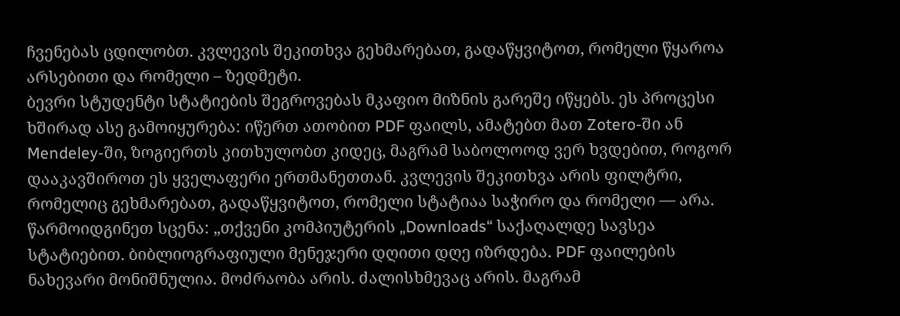ჩვენებას ცდილობთ. კვლევის შეკითხვა გეხმარებათ, გადაწყვიტოთ, რომელი წყაროა არსებითი და რომელი – ზედმეტი.
ბევრი სტუდენტი სტატიების შეგროვებას მკაფიო მიზნის გარეშე იწყებს. ეს პროცესი ხშირად ასე გამოიყურება: იწერთ ათობით PDF ფაილს, ამატებთ მათ Zotero-ში ან Mendeley-ში, ზოგიერთს კითხულობთ კიდეც, მაგრამ საბოლოოდ ვერ ხვდებით, როგორ დააკავშიროთ ეს ყველაფერი ერთმანეთთან. კვლევის შეკითხვა არის ფილტრი, რომელიც გეხმარებათ, გადაწყვიტოთ, რომელი სტატიაა საჭირო და რომელი — არა.
წარმოიდგინეთ სცენა: „თქვენი კომპიუტერის „Downloads“ საქაღალდე სავსეა სტატიებით. ბიბლიოგრაფიული მენეჯერი დღითი დღე იზრდება. PDF ფაილების ნახევარი მონიშნულია. მოძრაობა არის. ძალისხმევაც არის. მაგრამ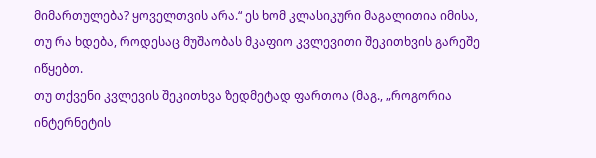მიმართულება? ყოველთვის არა.“ ეს ხომ კლასიკური მაგალითია იმისა, თუ რა ხდება, როდესაც მუშაობას მკაფიო კვლევითი შეკითხვის გარეშე იწყებთ.
თუ თქვენი კვლევის შეკითხვა ზედმეტად ფართოა (მაგ., „როგორია ინტერნეტის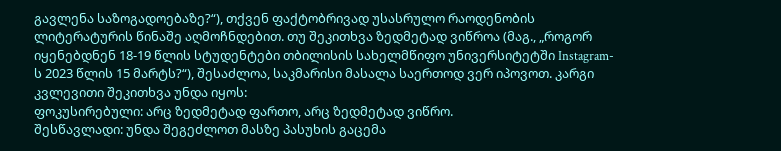გავლენა საზოგადოებაზე?“), თქვენ ფაქტობრივად უსასრულო რაოდენობის ლიტერატურის წინაშე აღმოჩნდებით. თუ შეკითხვა ზედმეტად ვიწროა (მაგ., „როგორ იყენებდნენ 18-19 წლის სტუდენტები თბილისის სახელმწიფო უნივერსიტეტში Instagram-ს 2023 წლის 15 მარტს?“), შესაძლოა, საკმარისი მასალა საერთოდ ვერ იპოვოთ. კარგი კვლევითი შეკითხვა უნდა იყოს:
ფოკუსირებული: არც ზედმეტად ფართო, არც ზედმეტად ვიწრო.
შესწავლადი: უნდა შეგეძლოთ მასზე პასუხის გაცემა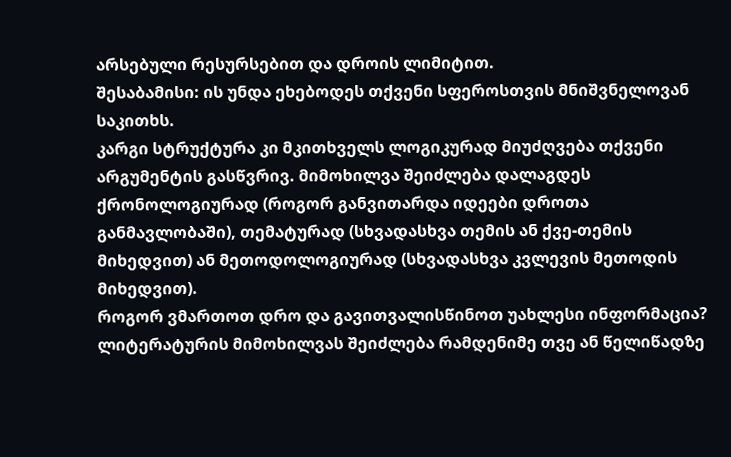არსებული რესურსებით და დროის ლიმიტით.
შესაბამისი: ის უნდა ეხებოდეს თქვენი სფეროსთვის მნიშვნელოვან საკითხს.
კარგი სტრუქტურა კი მკითხველს ლოგიკურად მიუძღვება თქვენი არგუმენტის გასწვრივ. მიმოხილვა შეიძლება დალაგდეს ქრონოლოგიურად (როგორ განვითარდა იდეები დროთა განმავლობაში), თემატურად (სხვადასხვა თემის ან ქვე-თემის მიხედვით) ან მეთოდოლოგიურად (სხვადასხვა კვლევის მეთოდის მიხედვით).
როგორ ვმართოთ დრო და გავითვალისწინოთ უახლესი ინფორმაცია?
ლიტერატურის მიმოხილვას შეიძლება რამდენიმე თვე ან წელიწადზე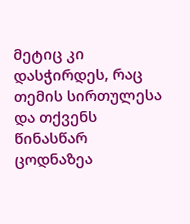მეტიც კი დასჭირდეს, რაც თემის სირთულესა და თქვენს წინასწარ ცოდნაზეა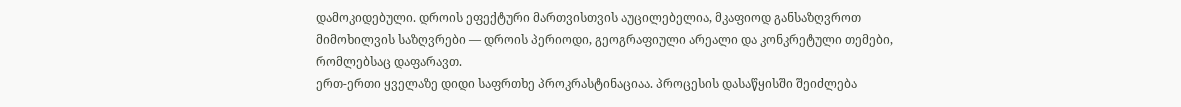დამოკიდებული. დროის ეფექტური მართვისთვის აუცილებელია, მკაფიოდ განსაზღვროთ მიმოხილვის საზღვრები — დროის პერიოდი, გეოგრაფიული არეალი და კონკრეტული თემები, რომლებსაც დაფარავთ.
ერთ-ერთი ყველაზე დიდი საფრთხე პროკრასტინაციაა. პროცესის დასაწყისში შეიძლება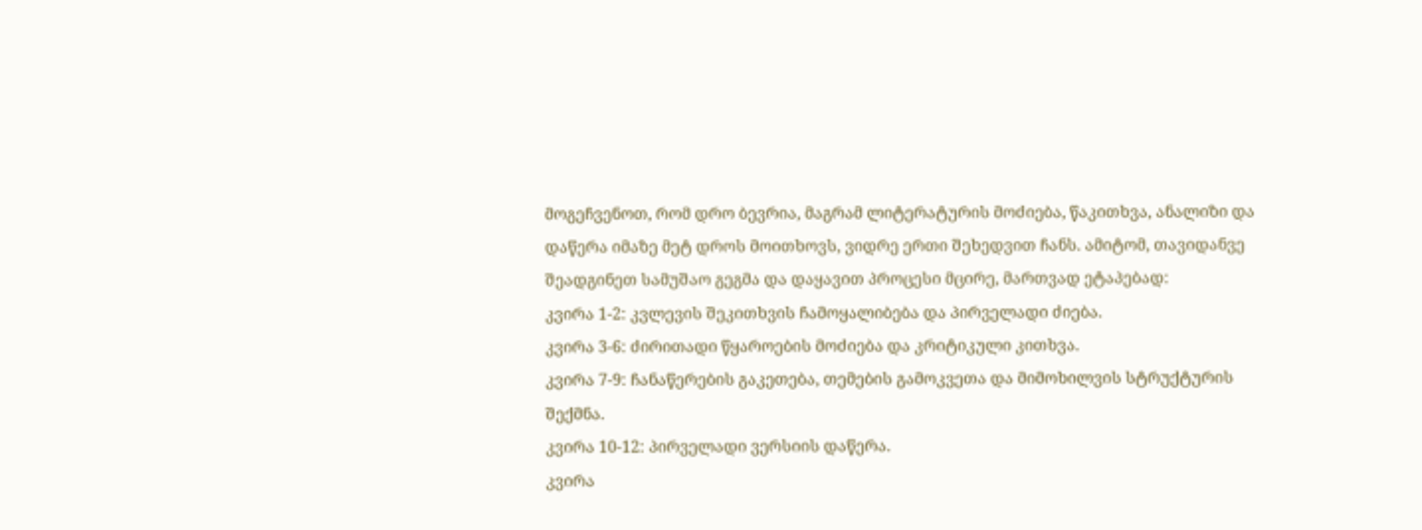მოგეჩვენოთ, რომ დრო ბევრია, მაგრამ ლიტერატურის მოძიება, წაკითხვა, ანალიზი და დაწერა იმაზე მეტ დროს მოითხოვს, ვიდრე ერთი შეხედვით ჩანს. ამიტომ, თავიდანვე შეადგინეთ სამუშაო გეგმა და დაყავით პროცესი მცირე, მართვად ეტაპებად:
კვირა 1-2: კვლევის შეკითხვის ჩამოყალიბება და პირველადი ძიება.
კვირა 3-6: ძირითადი წყაროების მოძიება და კრიტიკული კითხვა.
კვირა 7-9: ჩანაწერების გაკეთება, თემების გამოკვეთა და მიმოხილვის სტრუქტურის შექმნა.
კვირა 10-12: პირველადი ვერსიის დაწერა.
კვირა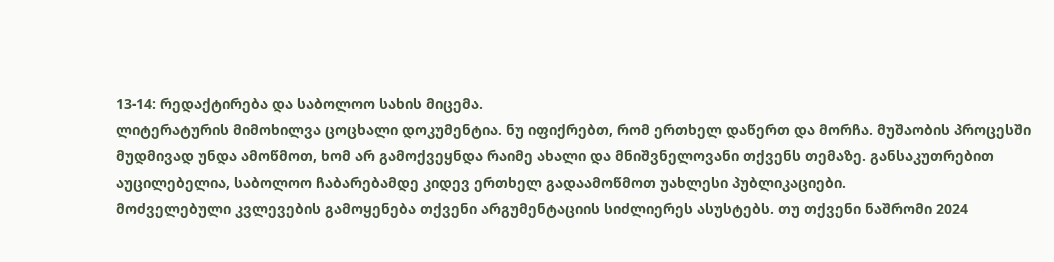13-14: რედაქტირება და საბოლოო სახის მიცემა.
ლიტერატურის მიმოხილვა ცოცხალი დოკუმენტია. ნუ იფიქრებთ, რომ ერთხელ დაწერთ და მორჩა. მუშაობის პროცესში მუდმივად უნდა ამოწმოთ, ხომ არ გამოქვეყნდა რაიმე ახალი და მნიშვნელოვანი თქვენს თემაზე. განსაკუთრებით აუცილებელია, საბოლოო ჩაბარებამდე კიდევ ერთხელ გადაამოწმოთ უახლესი პუბლიკაციები.
მოძველებული კვლევების გამოყენება თქვენი არგუმენტაციის სიძლიერეს ასუსტებს. თუ თქვენი ნაშრომი 2024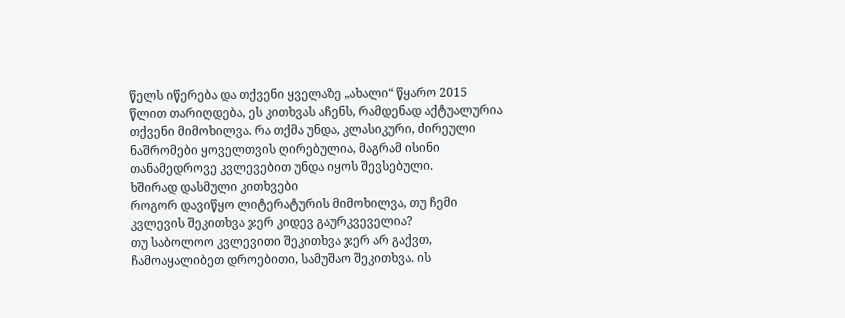წელს იწერება და თქვენი ყველაზე „ახალი“ წყარო 2015 წლით თარიღდება, ეს კითხვას აჩენს, რამდენად აქტუალურია თქვენი მიმოხილვა. რა თქმა უნდა, კლასიკური, ძირეული ნაშრომები ყოველთვის ღირებულია, მაგრამ ისინი თანამედროვე კვლევებით უნდა იყოს შევსებული.
ხშირად დასმული კითხვები
როგორ დავიწყო ლიტერატურის მიმოხილვა, თუ ჩემი კვლევის შეკითხვა ჯერ კიდევ გაურკვეველია?
თუ საბოლოო კვლევითი შეკითხვა ჯერ არ გაქვთ, ჩამოაყალიბეთ დროებითი, სამუშაო შეკითხვა. ის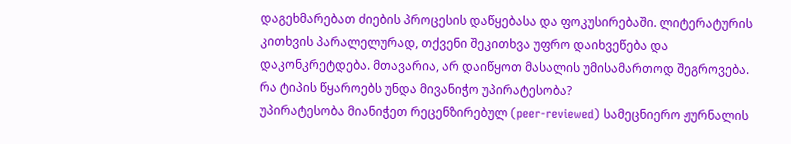დაგეხმარებათ ძიების პროცესის დაწყებასა და ფოკუსირებაში. ლიტერატურის კითხვის პარალელურად, თქვენი შეკითხვა უფრო დაიხვეწება და დაკონკრეტდება. მთავარია, არ დაიწყოთ მასალის უმისამართოდ შეგროვება.
რა ტიპის წყაროებს უნდა მივანიჭო უპირატესობა?
უპირატესობა მიანიჭეთ რეცენზირებულ (peer-reviewed) სამეცნიერო ჟურნალის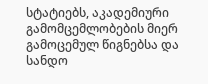სტატიებს, აკადემიური გამომცემლობების მიერ გამოცემულ წიგნებსა და სანდო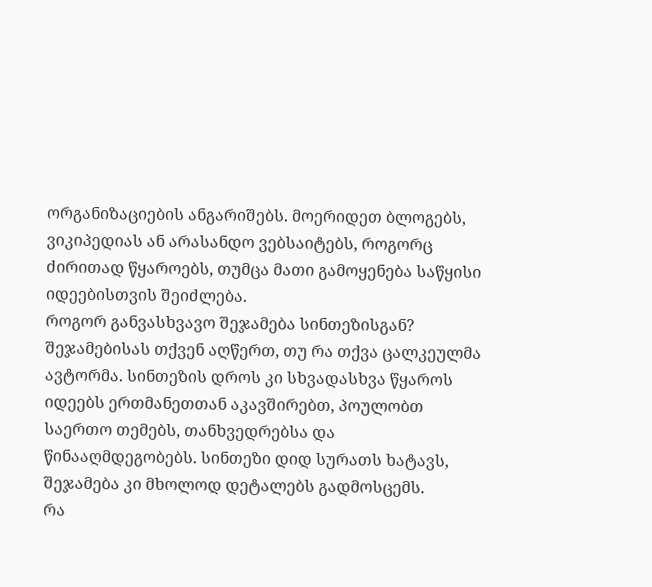ორგანიზაციების ანგარიშებს. მოერიდეთ ბლოგებს, ვიკიპედიას ან არასანდო ვებსაიტებს, როგორც ძირითად წყაროებს, თუმცა მათი გამოყენება საწყისი იდეებისთვის შეიძლება.
როგორ განვასხვავო შეჯამება სინთეზისგან?
შეჯამებისას თქვენ აღწერთ, თუ რა თქვა ცალკეულმა ავტორმა. სინთეზის დროს კი სხვადასხვა წყაროს იდეებს ერთმანეთთან აკავშირებთ, პოულობთ საერთო თემებს, თანხვედრებსა და წინააღმდეგობებს. სინთეზი დიდ სურათს ხატავს, შეჯამება კი მხოლოდ დეტალებს გადმოსცემს.
რა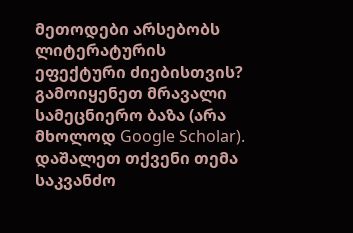მეთოდები არსებობს ლიტერატურის ეფექტური ძიებისთვის?
გამოიყენეთ მრავალი სამეცნიერო ბაზა (არა მხოლოდ Google Scholar). დაშალეთ თქვენი თემა საკვანძო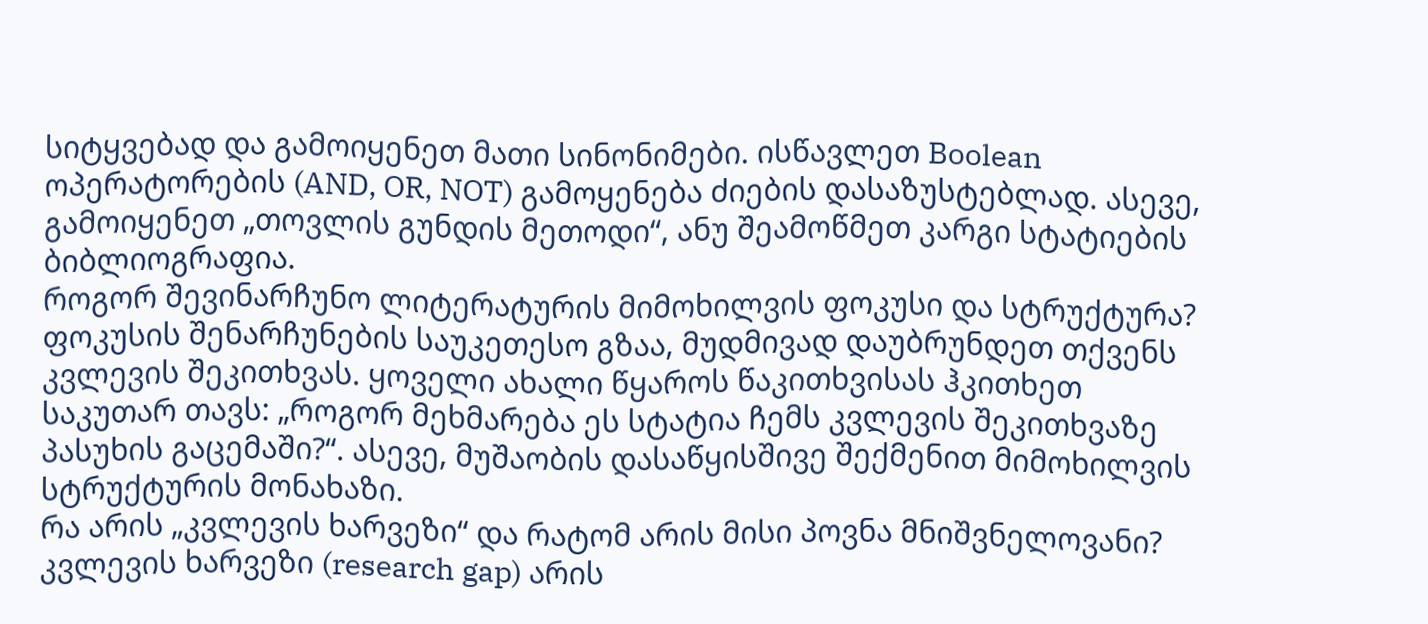სიტყვებად და გამოიყენეთ მათი სინონიმები. ისწავლეთ Boolean ოპერატორების (AND, OR, NOT) გამოყენება ძიების დასაზუსტებლად. ასევე, გამოიყენეთ „თოვლის გუნდის მეთოდი“, ანუ შეამოწმეთ კარგი სტატიების ბიბლიოგრაფია.
როგორ შევინარჩუნო ლიტერატურის მიმოხილვის ფოკუსი და სტრუქტურა?
ფოკუსის შენარჩუნების საუკეთესო გზაა, მუდმივად დაუბრუნდეთ თქვენს კვლევის შეკითხვას. ყოველი ახალი წყაროს წაკითხვისას ჰკითხეთ საკუთარ თავს: „როგორ მეხმარება ეს სტატია ჩემს კვლევის შეკითხვაზე პასუხის გაცემაში?“. ასევე, მუშაობის დასაწყისშივე შექმენით მიმოხილვის სტრუქტურის მონახაზი.
რა არის „კვლევის ხარვეზი“ და რატომ არის მისი პოვნა მნიშვნელოვანი?
კვლევის ხარვეზი (research gap) არის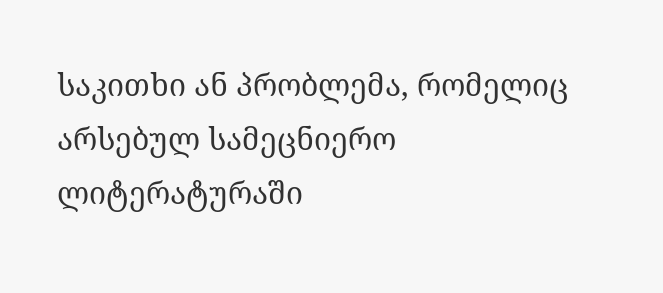საკითხი ან პრობლემა, რომელიც არსებულ სამეცნიერო ლიტერატურაში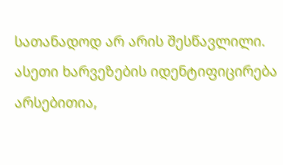სათანადოდ არ არის შესწავლილი. ასეთი ხარვეზების იდენტიფიცირება არსებითია,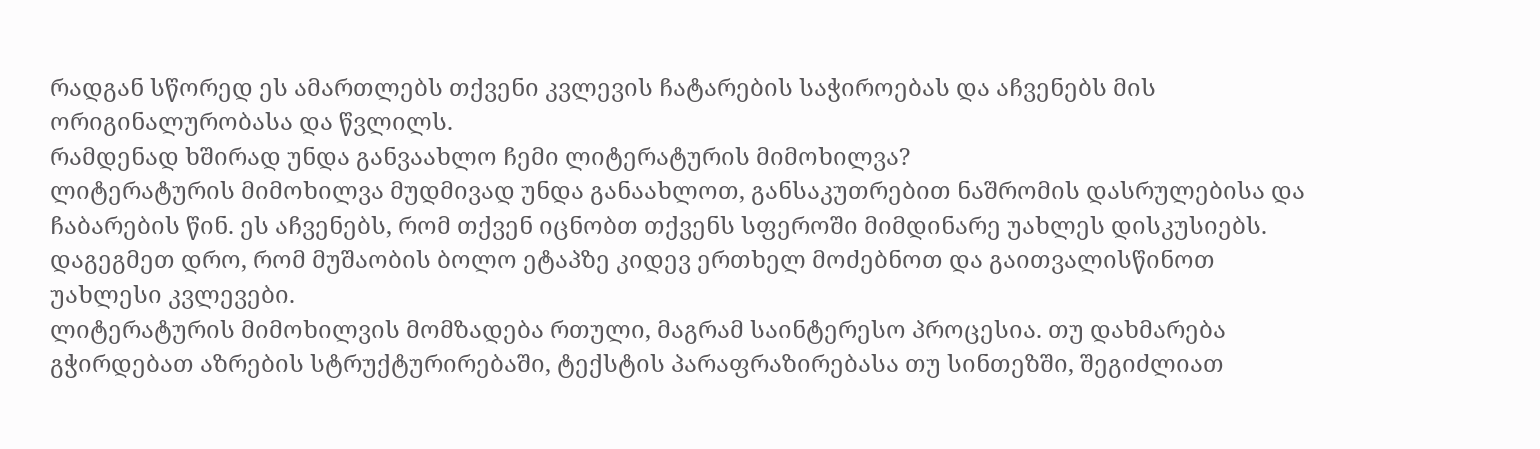რადგან სწორედ ეს ამართლებს თქვენი კვლევის ჩატარების საჭიროებას და აჩვენებს მის ორიგინალურობასა და წვლილს.
რამდენად ხშირად უნდა განვაახლო ჩემი ლიტერატურის მიმოხილვა?
ლიტერატურის მიმოხილვა მუდმივად უნდა განაახლოთ, განსაკუთრებით ნაშრომის დასრულებისა და ჩაბარების წინ. ეს აჩვენებს, რომ თქვენ იცნობთ თქვენს სფეროში მიმდინარე უახლეს დისკუსიებს. დაგეგმეთ დრო, რომ მუშაობის ბოლო ეტაპზე კიდევ ერთხელ მოძებნოთ და გაითვალისწინოთ უახლესი კვლევები.
ლიტერატურის მიმოხილვის მომზადება რთული, მაგრამ საინტერესო პროცესია. თუ დახმარება გჭირდებათ აზრების სტრუქტურირებაში, ტექსტის პარაფრაზირებასა თუ სინთეზში, შეგიძლიათ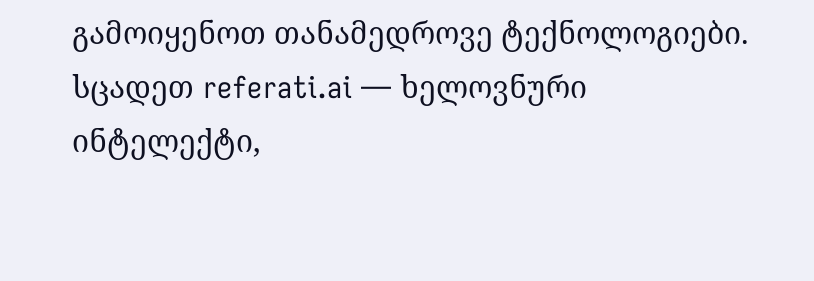გამოიყენოთ თანამედროვე ტექნოლოგიები. სცადეთ referati.ai — ხელოვნური ინტელექტი,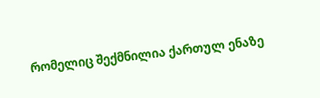რომელიც შექმნილია ქართულ ენაზე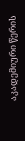აკადემიური წერის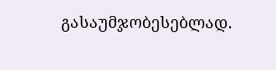გასაუმჯობესებლად.